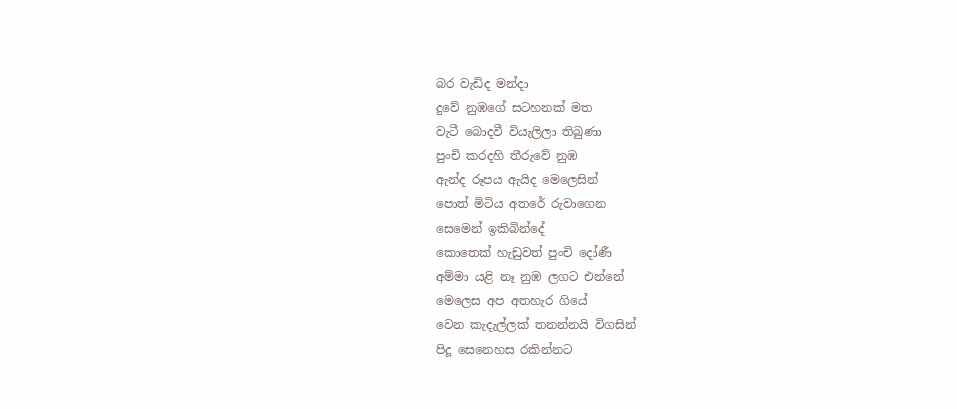බර වැඩිද මන්දා
දුවේ නුඹගේ සටහනක් මත
වැටී බොදවී වියැලිලා තිබුණා
පුංචි කරදහි තීරුවේ නුඹ
ඇන්ද රූපය ඇයිද මෙලෙසින්
පොත් මිටිය අතරේ රුවාගෙන
සෙමෙන් ඉකිබින්දේ
කොතෙක් හැඩුවත් පුංචි දෝණී
අම්මා යළි නෑ නුඹ ලගට එන්නේ
මෙලෙස අප අතහැර ගියේ
වෙන කැදැල්ලක් තනන්නයි විගසින්
පිදූ සෙනෙහස රකින්නට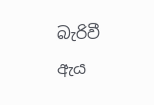බැරිවී
ඇය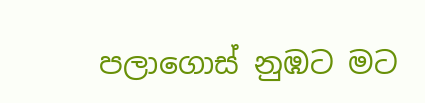පලාගොස් නුඹට මට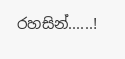රහසින්......!